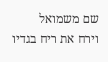שם משמואל
וירח את ריח בגדיו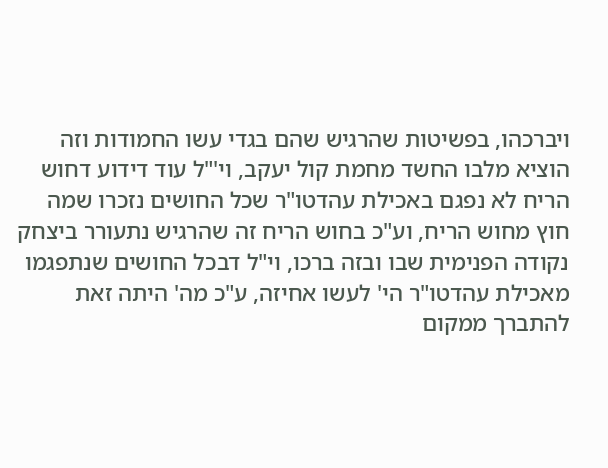ויברכהו, בפשיטות שהרגיש שהם בגדי עשו החמודות וזה הוציא מלבו החשד מחמת קול יעקב, וי'"ל עוד דידוע דחוש הריח לא נפגם באכילת עהדטו"ר שכל החושים נזכרו שמה חוץ מחוש הריח, וע"כ בחוש הריח זה שהרגיש נתעורר ביצחק נקודה הפנימית שבו ובזה ברכו, וי"ל דבכל החושים שנתפגמו מאכילת עהדטו"ר הי' לעשו אחיזה, ע"כ מה' היתה זאת להתברך ממקום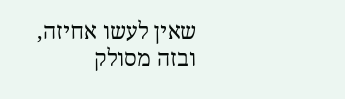שאין לעשו אחיזה, ובזה מסולק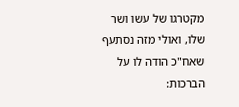מקטרגו של עשו ושר שלו, ואולי מזה נסתעף שאח"כ הודה לו על הברכות: